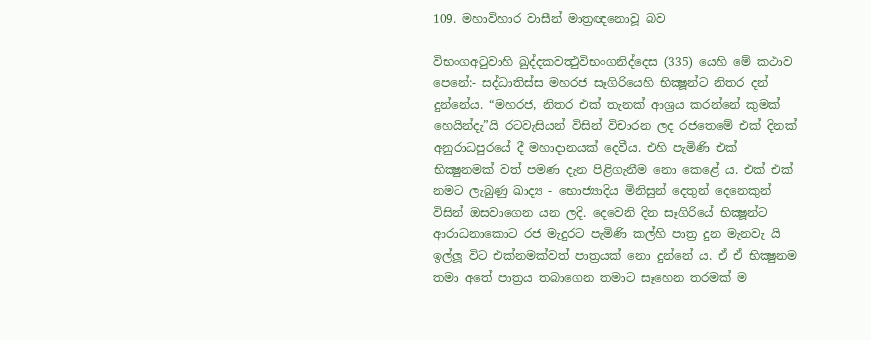109. මහාවිහාර වාසීන් මාත්‍ර‍ඥනොවූ බව

විභංගඅටුවාහි ඛුද්දකවත්‍ථුවිභංගනිද්දෙස (335) යෙහි මේ කථාව පෙනේ:- සද්ධාතිස්ස මහරජ සෑගිරියෙහි භික්‍ෂූන්ට නිතර දන් දුන්නේය. “මහරජ, නිතර එක් තැනක් ආශ්‍ර‍ය කරන්නේ කුමක් හෙයින්දැ”යි රටවැසියන් විසින් විචාරන ලද රජතෙමේ එක් දිනක් අනුරාධපුරයේ දී මහාදානයක් දෙවීය. එහි පැමිණි එක් භික්‍ෂුනමක් වත් පමණ දැන පිළිගැනීම නො කෙළේ ය. එක් එක් නමට ලැබුණු ඛාද්‍ය - භොජ්‍යාදිය මිනිසුන් දෙතුන් දෙනෙකුන් විසින් ඔසවාගෙන යන ලදි. දෙවෙනි දින සෑගිරියේ භික්‍ෂූන්ට ආරාධනාකොට රජ මැදුරට පැමිණි කල්හි පාත්‍ර‍ දුන මැනවැ යි ඉල්ලූ විට එක්නමක්වත් පාත්‍ර‍යක් නො දුන්නේ ය. ඒ ඒ භික්‍ෂුනම තමා අතේ පාත්‍ර‍ය තබාගෙන තමාට සෑහෙන තරමක් ම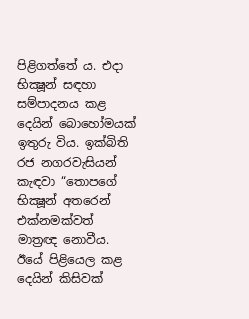පිළිගත්තේ ය. එදා භික්‍ෂූන් සඳහා සම්පාදනය කළ දෙයින් බොහෝමයක් ඉතුරු විය. ඉක්බිති රජ නගරවැසියන් කැඳවා “තොපගේ භික්‍ෂූන් අතරෙන් එක්නමක්වත් මාත්‍ර‍ඥ නොවීය. ඊයේ පිළියෙල කළ දෙයින් කිසිවක්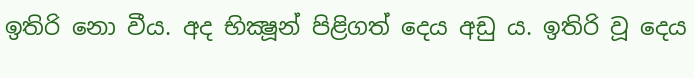ඉතිරි නො වීය. අද භික්‍ෂූන් පිළිගත් දෙය අඩු ය. ඉතිරි වූ දෙය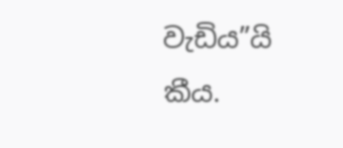වැඩිය”යි කීය.